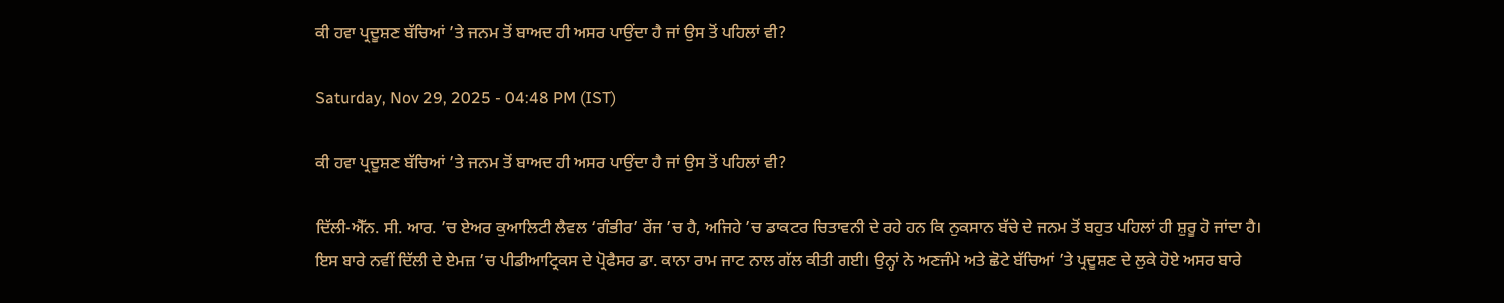ਕੀ ਹਵਾ ਪ੍ਰਦੂਸ਼ਣ ਬੱਚਿਆਂ ’ਤੇ ਜਨਮ ਤੋਂ ਬਾਅਦ ਹੀ ਅਸਰ ਪਾਉਂਦਾ ਹੈ ਜਾਂ ਉਸ ਤੋਂ ਪਹਿਲਾਂ ਵੀ?

Saturday, Nov 29, 2025 - 04:48 PM (IST)

ਕੀ ਹਵਾ ਪ੍ਰਦੂਸ਼ਣ ਬੱਚਿਆਂ ’ਤੇ ਜਨਮ ਤੋਂ ਬਾਅਦ ਹੀ ਅਸਰ ਪਾਉਂਦਾ ਹੈ ਜਾਂ ਉਸ ਤੋਂ ਪਹਿਲਾਂ ਵੀ?

ਦਿੱਲੀ-ਐੱਨ. ਸੀ. ਆਰ. ’ਚ ਏਅਰ ਕੁਆਲਿਟੀ ਲੈਵਲ ‘ਗੰਭੀਰ’ ਰੇਂਜ ’ਚ ਹੈ, ਅਜਿਹੇ ’ਚ ਡਾਕਟਰ ਚਿਤਾਵਨੀ ਦੇ ਰਹੇ ਹਨ ਕਿ ਨੁਕਸਾਨ ਬੱਚੇ ਦੇ ਜਨਮ ਤੋਂ ਬਹੁਤ ਪਹਿਲਾਂ ਹੀ ਸ਼ੁਰੂ ਹੋ ਜਾਂਦਾ ਹੈ। ਇਸ ਬਾਰੇ ਨਵੀਂ ਦਿੱਲੀ ਦੇ ਏਮਜ਼ ’ਚ ਪੀਡੀਆਟ੍ਰਿਕਸ ਦੇ ਪ੍ਰੋਫੈਸਰ ਡਾ. ਕਾਨਾ ਰਾਮ ਜਾਟ ਨਾਲ ਗੱਲ ਕੀਤੀ ਗਈ। ਉਨ੍ਹਾਂ ਨੇ ਅਣਜੰਮੇ ਅਤੇ ਛੋਟੇ ਬੱਚਿਆਂ ’ਤੇ ਪ੍ਰਦੂਸ਼ਣ ਦੇ ਲੁਕੇ ਹੋਏ ਅਸਰ ਬਾਰੇ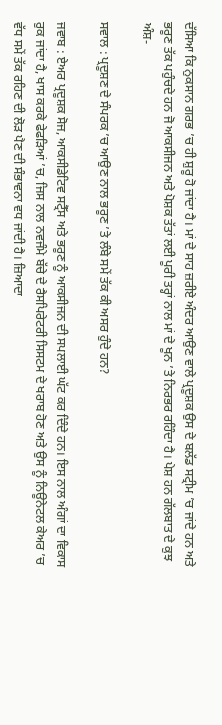ਦੱਸਿਆ ਕਿ ਨੁਕਸਾਨ ਗਰਭ ’ਚ ਹੀ ਸ਼ੁਰੂ ਹੋ ਜਾਂਦਾ ਹੈ। ਮਾਂ ਦੇ ਸਾਹ ਜ਼ਰੀਏ ਅੰਦਰ ਆਉਣ ਵਾਲੇ ਪ੍ਰਦੂਸ਼ਕ ਉਸ ਦੇ ਬਲੱਡ ਸਟ੍ਰੀਮ ’ਚ ਜਾਂਦੇ ਹਨ ਅਤੇ ਭਰੂਣ ਤੱਕ ਪਹੁੰਚਦੇ ਹਨ ਜੋ ਆਕਸੀਜਨ ਅਤੇ ਪੋਸ਼ਕ ਤੱਤਾਂ ਲਈ ਪੂਰੀ ਤਰ੍ਹਾਂ ਨਾਲ ਮਾਂ ਦੇ ਖੂਨ ’ਤੇ ਨਿਰਭਰ ਰਹਿੰਦਾ ਹੈ। ਪੇਸ਼ ਹਨ ਗੱਲਬਾਤ ਦੇ ਕੁਝ ਅੰਸ਼-

ਸਵਾਲ : ਪ੍ਰਦੂਸ਼ਣ ਦੇ ਸੰਪਰਕ ’ਚ ਆਉਣ ਨਾਲ ਭਰੂਣ ’ਤੇ ਲੰਬੇ ਸਮੇਂ ਤੱਕ ਕੀ ਅਸਰ ਹੁੰਦੇ ਹਨ?

ਜਵਾਬ : ਏਅਰ ਪ੍ਰਦੂਸ਼ਕ ਸੋਜ, ਆਕਸੀਡੇਟਿਵ ਸਟ੍ਰੈੱਸ ਅਤੇ ਭਰੂਣ ਨੂੰ ਆਕਸੀਜਨ ਦੀ ਸਪਲਾਈ ਘੱਟ ਕਰ ਦਿੰਦੇ ਹਨ। ਇਸ ਨਾਲ ਅੰਗਾਂ ਦਾ ਵਿਕਾਸ ਰੁਕ ਜਾਂਦਾ ਹੈ, ਖਾਸ ਕਰਕੇ ਫੇਫੜਿਆਂ ’ਚ, ਜਿਸ ਨਾਲ ਨਵਜੰਮੇ ਬੱਚੇ ਦੇ ਰੈਸਪਿਰੇਟਰੀ ਸਿਸਟਮ ਦੇ ਖਰਾਬ ਹੋਣ ਅਤੇ ਉਸ ਨੂੰ ਨਿਊਨੇਟਲ ਕੇਅਰ ’ਚ ਵੱਧ ਸਮੇਂ ਤੱਕ ਰਹਿਣ ਦੀ ਲੋੜ ਪੈਣ ਦੀ ਸੰਭਾਵਨਾ ਵਧ ਜਾਂਦੀ ਹੈ। ਜ਼ਿਆਦਾ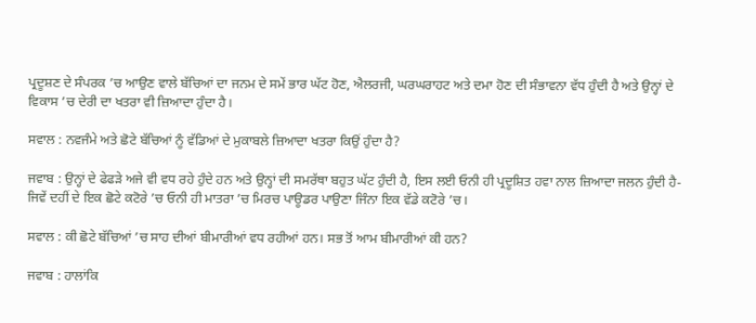ਪ੍ਰਦੂਸ਼ਣ ਦੇ ਸੰਪਰਕ ’ਚ ਆਉਣ ਵਾਲੇ ਬੱਚਿਆਂ ਦਾ ਜਨਮ ਦੇ ਸਮੇਂ ਭਾਰ ਘੱਟ ਹੋਣ, ਐਲਰਜੀ, ਘਰਘਰਾਹਟ ਅਤੇ ਦਮਾ ਹੋਣ ਦੀ ਸੰਭਾਵਨਾ ਵੱਧ ਹੁੰਦੀ ਹੈ ਅਤੇ ਉਨ੍ਹਾਂ ਦੇ ਵਿਕਾਸ ’ਚ ਦੇਰੀ ਦਾ ਖਤਰਾ ਵੀ ਜ਼ਿਆਦਾ ਹੁੰਦਾ ਹੈ।

ਸਵਾਲ : ਨਵਜੰਮੇ ਅਤੇ ਛੋਟੇ ਬੱਚਿਆਂ ਨੂੰ ਵੱਡਿਆਂ ਦੇ ਮੁਕਾਬਲੇ ਜ਼ਿਆਦਾ ਖਤਰਾ ਕਿਉਂ ਹੁੰਦਾ ਹੈ?

ਜਵਾਬ : ਉਨ੍ਹਾਂ ਦੇ ਫੇਫੜੇ ਅਜੇ ਵੀ ਵਧ ਰਹੇ ਹੁੰਦੇ ਹਨ ਅਤੇ ਉਨ੍ਹਾਂ ਦੀ ਸਮਰੱਥਾ ਬਹੁਤ ਘੱਟ ਹੁੰਦੀ ਹੈ, ਇਸ ਲਈ ਓਨੀ ਹੀ ਪ੍ਰਦੂਸ਼ਿਤ ਹਵਾ ਨਾਲ ਜ਼ਿਆਦਾ ਜਲਨ ਹੁੰਦੀ ਹੈ-ਜਿਵੇਂ ਦਹੀਂ ਦੇ ਇਕ ਛੋਟੇ ਕਟੋਰੇ ’ਚ ਓਨੀ ਹੀ ਮਾਤਰਾ ’ਚ ਮਿਰਚ ਪਾਊਡਰ ਪਾਉਣਾ ਜਿੰਨਾ ਇਕ ਵੱਡੇ ਕਟੋਰੇ ’ਚ।

ਸਵਾਲ : ਕੀ ਛੋਟੇ ਬੱਚਿਆਂ ’ਚ ਸਾਹ ਦੀਆਂ ਬੀਮਾਰੀਆਂ ਵਧ ਰਹੀਆਂ ਹਨ। ਸਭ ਤੋਂ ਆਮ ਬੀਮਾਰੀਆਂ ਕੀ ਹਨ?

ਜਵਾਬ : ਹਾਲਾਂਕਿ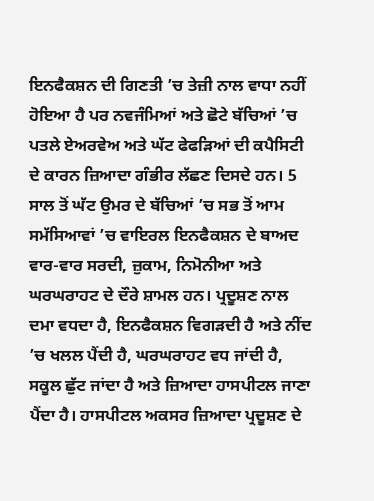ਇਨਫੈਕਸ਼ਨ ਦੀ ਗਿਣਤੀ ’ਚ ਤੇਜ਼ੀ ਨਾਲ ਵਾਧਾ ਨਹੀਂ ਹੋਇਆ ਹੈ ਪਰ ਨਵਜੰਮਿਆਂ ਅਤੇ ਛੋਟੇ ਬੱਚਿਆਂ ’ਚ ਪਤਲੇ ਏਅਰਵੇਅ ਅਤੇ ਘੱਟ ਫੇਫੜਿਆਂ ਦੀ ਕਪੈਸਿਟੀ ਦੇ ਕਾਰਨ ਜ਼ਿਆਦਾ ਗੰਭੀਰ ਲੱਛਣ ਦਿਸਦੇ ਹਨ। 5 ਸਾਲ ਤੋਂ ਘੱਟ ਉਮਰ ਦੇ ਬੱਚਿਆਂ ’ਚ ਸਭ ਤੋਂ ਆਮ ਸਮੱਸਿਆਵਾਂ ’ਚ ਵਾਇਰਲ ਇਨਫੈਕਸ਼ਨ ਦੇ ਬਾਅਦ ਵਾਰ-ਵਾਰ ਸਰਦੀ, ਜ਼ੁਕਾਮ, ਨਿਮੋਨੀਆ ਅਤੇ ਘਰਘਰਾਹਟ ਦੇ ਦੌਰੇ ਸ਼ਾਮਲ ਹਨ। ਪ੍ਰਦੂਸ਼ਣ ਨਾਲ ਦਮਾ ਵਧਦਾ ਹੈ, ਇਨਫੈਕਸ਼ਨ ਵਿਗੜਦੀ ਹੈ ਅਤੇ ਨੀਂਦ ’ਚ ਖਲਲ ਪੈਂਦੀ ਹੈ, ਘਰਘਰਾਹਟ ਵਧ ਜਾਂਦੀ ਹੈ, ਸਕੂਲ ਛੁੱਟ ਜਾਂਦਾ ਹੈ ਅਤੇ ਜ਼ਿਆਦਾ ਹਾਸਪੀਟਲ ਜਾਣਾ ਪੈਂਦਾ ਹੈ। ਹਾਸਪੀਟਲ ਅਕਸਰ ਜ਼ਿਆਦਾ ਪ੍ਰਦੂਸ਼ਣ ਦੇ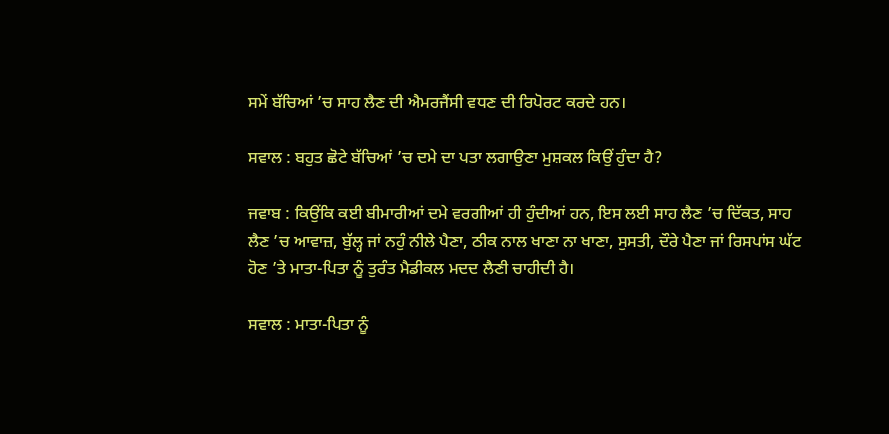ਸਮੇਂ ਬੱਚਿਆਂ ’ਚ ਸਾਹ ਲੈਣ ਦੀ ਐਮਰਜੈਂਸੀ ਵਧਣ ਦੀ ਰਿਪੋਰਟ ਕਰਦੇ ਹਨ।

ਸਵਾਲ : ਬਹੁਤ ਛੋਟੇ ਬੱਚਿਆਂ ’ਚ ਦਮੇ ਦਾ ਪਤਾ ਲਗਾਉਣਾ ਮੁਸ਼ਕਲ ਕਿਉਂ ਹੁੰਦਾ ਹੈ?

ਜਵਾਬ : ਕਿਉਂਕਿ ਕਈ ਬੀਮਾਰੀਆਂ ਦਮੇ ਵਰਗੀਆਂ ਹੀ ਹੁੰਦੀਆਂ ਹਨ, ਇਸ ਲਈ ਸਾਹ ਲੈਣ ’ਚ ਦਿੱਕਤ, ਸਾਹ ਲੈਣ ’ਚ ਆਵਾਜ਼, ਬੁੱਲ੍ਹ ਜਾਂ ਨਹੁੰ ਨੀਲੇ ਪੈਣਾ, ਠੀਕ ਨਾਲ ਖਾਣਾ ਨਾ ਖਾਣਾ, ਸੁਸਤੀ, ਦੌਰੇ ਪੈਣਾ ਜਾਂ ਰਿਸਪਾਂਸ ਘੱਟ ਹੋਣ ’ਤੇ ਮਾਤਾ-ਪਿਤਾ ਨੂੰ ਤੁਰੰਤ ਮੈਡੀਕਲ ਮਦਦ ਲੈਣੀ ਚਾਹੀਦੀ ਹੈ।

ਸਵਾਲ : ਮਾਤਾ-ਪਿਤਾ ਨੂੰ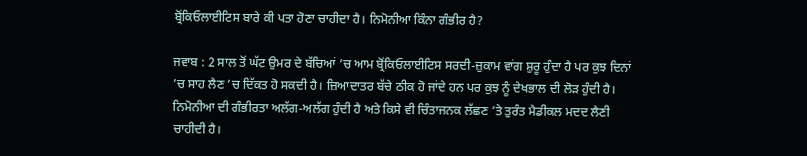ਬ੍ਰੋਂਕਿਓਲਾਈਟਿਸ ਬਾਰੇ ਕੀ ਪਤਾ ਹੋਣਾ ਚਾਹੀਦਾ ਹੈ। ਨਿਮੋਨੀਆ ਕਿੰਨਾ ਗੰਭੀਰ ਹੈ?

ਜਵਾਬ : 2 ਸਾਲ ਤੋਂ ਘੱਟ ਉਮਰ ਦੇ ਬੱਚਿਆਂ ’ਚ ਆਮ ਬ੍ਰੋਂਕਿਓਲਾਈਟਿਸ ਸਰਦੀ-ਜ਼ੁਕਾਮ ਵਾਂਗ ਸ਼ੁਰੂ ਹੁੰਦਾ ਹੈ ਪਰ ਕੁਝ ਦਿਨਾਂ ’ਚ ਸਾਹ ਲੈਣ ’ਚ ਦਿੱਕਤ ਹੋ ਸਕਦੀ ਹੈ। ਜ਼ਿਆਦਾਤਰ ਬੱਚੇ ਠੀਕ ਹੋ ਜਾਂਦੇ ਹਨ ਪਰ ਕੁਝ ਨੂੰ ਦੇਖਭਾਲ ਦੀ ਲੋੜ ਹੁੰਦੀ ਹੈ। ਨਿਮੋਨੀਆ ਦੀ ਗੰਭੀਰਤਾ ਅਲੱਗ-ਅਲੱਗ ਹੁੰਦੀ ਹੈ ਅਤੇ ਕਿਸੇ ਵੀ ਚਿੰਤਾਜਨਕ ਲੱਛਣ ’ਤੇ ਤੁਰੰਤ ਮੈਡੀਕਲ ਮਦਦ ਲੈਣੀ ਚਾਹੀਦੀ ਹੈ।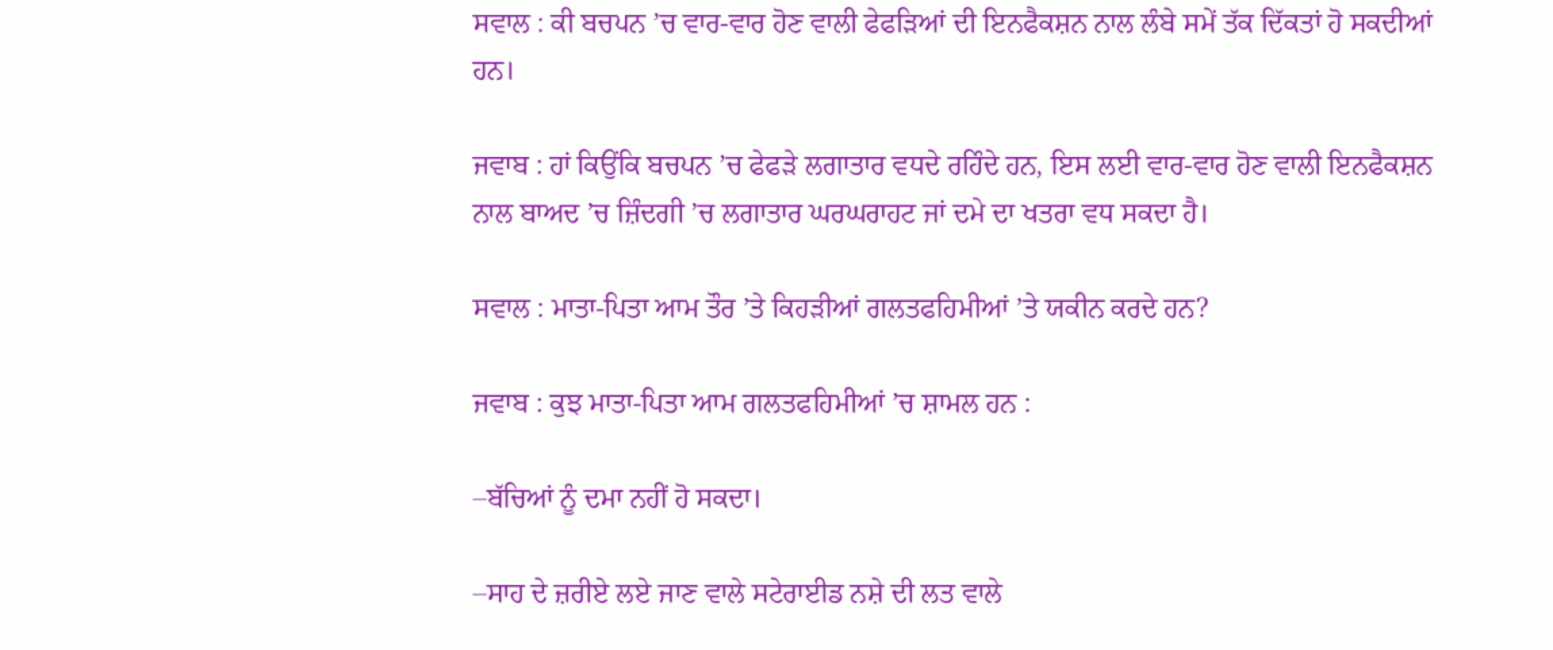ਸਵਾਲ : ਕੀ ਬਚਪਨ ’ਚ ਵਾਰ-ਵਾਰ ਹੋਣ ਵਾਲੀ ਫੇਫੜਿਆਂ ਦੀ ਇਨਫੈਕਸ਼ਨ ਨਾਲ ਲੰਬੇ ਸਮੇਂ ਤੱਕ ਦਿੱਕਤਾਂ ਹੋ ਸਕਦੀਆਂ ਹਨ।

ਜਵਾਬ : ਹਾਂ ਕਿਉਂਕਿ ਬਚਪਨ ’ਚ ਫੇਫੜੇ ਲਗਾਤਾਰ ਵਧਦੇ ਰਹਿੰਦੇ ਹਨ, ਇਸ ਲਈ ਵਾਰ-ਵਾਰ ਹੋਣ ਵਾਲੀ ਇਨਫੈਕਸ਼ਨ ਨਾਲ ਬਾਅਦ ’ਚ ਜ਼ਿੰਦਗੀ ’ਚ ਲਗਾਤਾਰ ਘਰਘਰਾਹਟ ਜਾਂ ਦਮੇ ਦਾ ਖਤਰਾ ਵਧ ਸਕਦਾ ਹੈ।

ਸਵਾਲ : ਮਾਤਾ-ਪਿਤਾ ਆਮ ਤੌਰ ’ਤੇ ਕਿਹੜੀਆਂ ਗਲਤਫਹਿਮੀਆਂ ’ਤੇ ਯਕੀਨ ਕਰਦੇ ਹਨ?

ਜਵਾਬ : ਕੁਝ ਮਾਤਾ-ਪਿਤਾ ਆਮ ਗਲਤਫਹਿਮੀਆਂ ’ਚ ਸ਼ਾਮਲ ਹਨ :

–ਬੱਚਿਆਂ ਨੂੰ ਦਮਾ ਨਹੀਂ ਹੋ ਸਕਦਾ।

–ਸਾਹ ਦੇ ਜ਼ਰੀਏ ਲਏ ਜਾਣ ਵਾਲੇ ਸਟੇਰਾਈਡ ਨਸ਼ੇ ਦੀ ਲਤ ਵਾਲੇ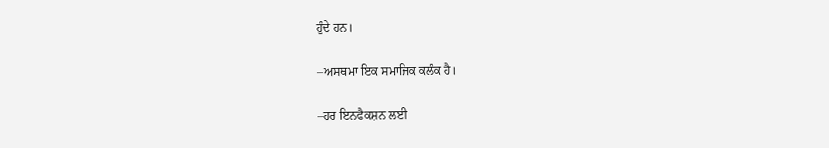ਹੁੰਦੇ ਹਨ।

–ਅਸਥਮਾ ਇਕ ਸਮਾਜਿਕ ਕਲੰਕ ਹੈ।

–ਹਰ ਇਨਫੈਕਸ਼ਨ ਲਈ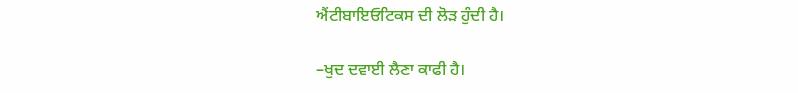ਐਂਟੀਬਾਇਓਟਿਕਸ ਦੀ ਲੋੜ ਹੁੰਦੀ ਹੈ।

–ਖੁਦ ਦਵਾਈ ਲੈਣਾ ਕਾਫੀ ਹੈ।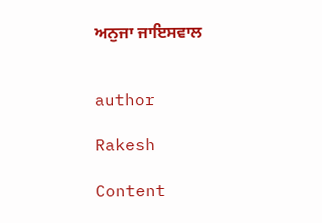ਅਨੁਜਾ ਜਾਇਸਵਾਲ


author

Rakesh

Content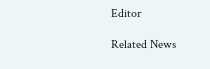Editor

Related News